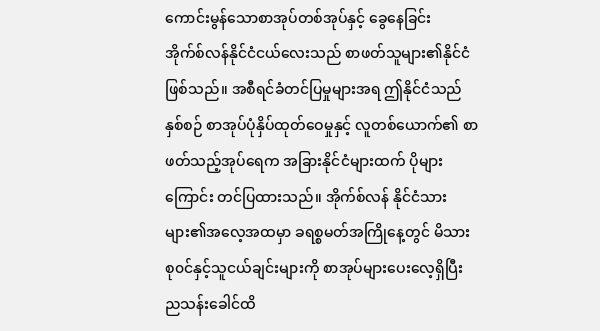ကောင်းမွန်သောစာအုပ်တစ်အုပ်နှင့် ခွေနေခြင်း
အိုက်စ်လန်နိုင်ငံငယ်လေးသည် စာဖတ်သူများ၏နိုင်ငံဖြစ်သည်။ အစီရင်ခံတင်ပြမှုများအရ ဤနိုင်ငံသည် နှစ်စဉ် စာအုပ်ပုံနှိပ်ထုတ်ဝေမှုနှင့် လူတစ်ယောက်၏ စာဖတ်သည့်အုပ်ရေက အခြားနိုင်ငံများထက် ပိုများကြောင်း တင်ပြထားသည်။ အိုက်စ်လန် နိုင်ငံသားများ၏အလေ့အထမှာ ခရစ္စမတ်အကြိုနေ့တွင် မိသားစု၀င်နှင့်သူငယ်ချင်းများကို စာအုပ်များပေးလေ့ရှိပြီး ညသန်းခေါင်ထိ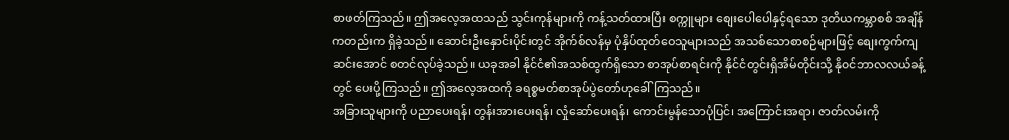စာဖတ်ကြသည်။ ဤအလေ့အထသည် သွင်းကုန်များကို ကန့်သတ်ထားပြီး စက္ကူများ စျေးပေါပေါနှင့်ရသော ဒုတိယကမ္ဘာစစ် အချိန်ကတည်းက ရှိခဲ့သည်။ ဆောင်းဦးနှောင်းပိုင်းတွင် အိုက်စ်လန်မှ ပုံနှိပ်ထုတ်ဝေသူများသည် အသစ်သောစာစဉ်များဖြင့် စျေးကွက်ကျဆင်းအောင် စတင်လုပ်ခဲ့သည်။ ယခုအခါ နိုင်ငံ၏အသစ်ထွက်ရှိသော စာအုပ်စာရင်းကို နိုင်ငံတွင်းရှိအိမ်တိုင်းသို့ နို၀င်ဘာလလယ်ခန့်တွင် ပေးပို့ကြသည်။ ဤအလေ့အထကို ခရစ္စမတ်စာအုပ်ပွဲတော်ဟုခေါ်ကြသည်။
အခြားသူများကို ပညာပေးရန်၊ တွန်းအားပေးရန်၊ လှုံဆော်ပေးရန်၊ ကောင်းမွန်သောပုံပြင်၊ အကြောင်းအရာ၊ ဇာတ်လမ်းကို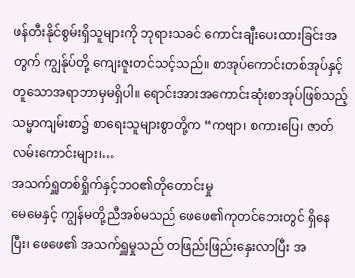ဖန်တီးနိုင်စွမ်းရှိသူများကို ဘုရားသခင် ကောင်းချီးပေးထားခြင်းအတွက် ကျွန်ုပ်တို့ ကျေးဇူးတင်သင့်သည်။ စာအုပ်ကောင်းတစ်အုပ်နှင့် တူသောအရာဘာမှမရှိပါ။ ရောင်းအားအကောင်းဆုံးစာအုပ်ဖြစ်သည့် သမ္မာကျမ်းစာ၌ စာရေးသူများစွာတို့က “ကဗျာ၊ စကားပြေ၊ ဇာတ်လမ်းကောင်းများ၊…
အသက်ရှူတစ်ရှိုက်နှင့်ဘဝ၏တိုတောင်းမှု
မေမေနှင့် ကျွန်မတို့ညီအစ်မသည် ဖေဖေ၏ကုတင်ဘေးတွင် ရှိနေပြီး၊ ဖေဖေ၏ အသက်ရှူမှုသည် တဖြည်းဖြည်းနှေးလာပြီး အ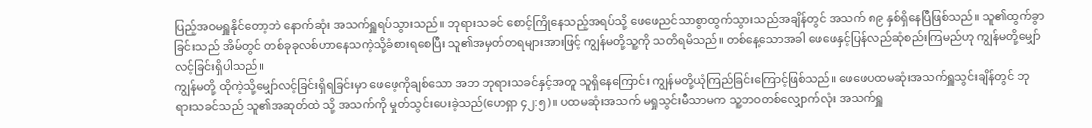ပြည့်အဝမရှူနိုင်တော့ဘဲ နောက်ဆုံး အသက်ရှူရပ်သွားသည်။ ဘုရားသခင် စောင့်ကြိုနေသည့်အရပ်သို့ ဖေဖေညင်သာစွာထွက်သွားသည်အချိန်တွင် အသက် ၈၉ နှစ်ရှိနေပြီဖြစ်သည်။ သူ၏ထွက်ခွာခြင်းသည် အိမ်တွင် တစ်ခုခုလစ်ဟာနေသကဲ့သို့ခံစားရစေပြီး သူ၏အမှတ်တရများအားဖြင့် ကျွန်မတို့သူ့ကို သတိရမိသည်။ တစ်နေ့သောအခါ ဖေဖေနှင့်ပြန်လည်ဆုံစည်းကြမည်ဟု ကျွန်မတို့မျှော်လင့်ခြင်းရှိပါသည်။
ကျွန်မတို့ ထိုကဲ့သို့မျှော်လင့်ခြင်းရှိရခြင်းမှာ ဖေဖေ့ကိုချစ်သော အဘ ဘုရားသခင်နှင့်အတူ သူရှိနေကြောင်း ကျွန်မတို့ယုံကြည်ခြင်းကြောင့်ဖြစ်သည်။ ဖေဖေပထမဆုံးအသက်ရှူသွင်းချိန်တွင် ဘုရားသခင်သည် သူ၏အဆုတ်ထဲ သို့ အသက်ကို မှုတ်သွင်းပေးခဲ့သည်(ဟေရှာ ၄၂:၅)။ ပထမဆုံးအသက် မရှုသွင်းမီသာမက သူ့ဘဝတစ်လျှောက်လုံး အသက်ရှူ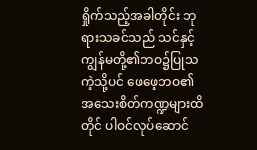ရှိုက်သည့်အခါတိုင်း ဘုရားသခင်သည် သင်နှင့်ကျွန်မတို့၏ဘဝ၌ပြုသကဲ့သို့ပင် ဖေဖေ့ဘဝ၏ အသေးစိတ်ကဏ္ဍများထိတိုင် ပါဝင်လုပ်ဆောင်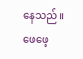နေသည်။ ဖေဖေ့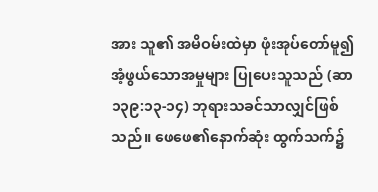အား သူ၏ အမိဝမ်းထဲမှာ ဖုံးအုပ်တော်မူ၍ အံ့ဖွယ်သောအမှုများ ပြုပေးသူသည် (ဆာ ၁၃၉:၁၃-၁၄) ဘုရားသခင်သာလျှင်ဖြစ်သည်။ ဖေဖေ၏နောက်ဆုံး ထွက်သက်၌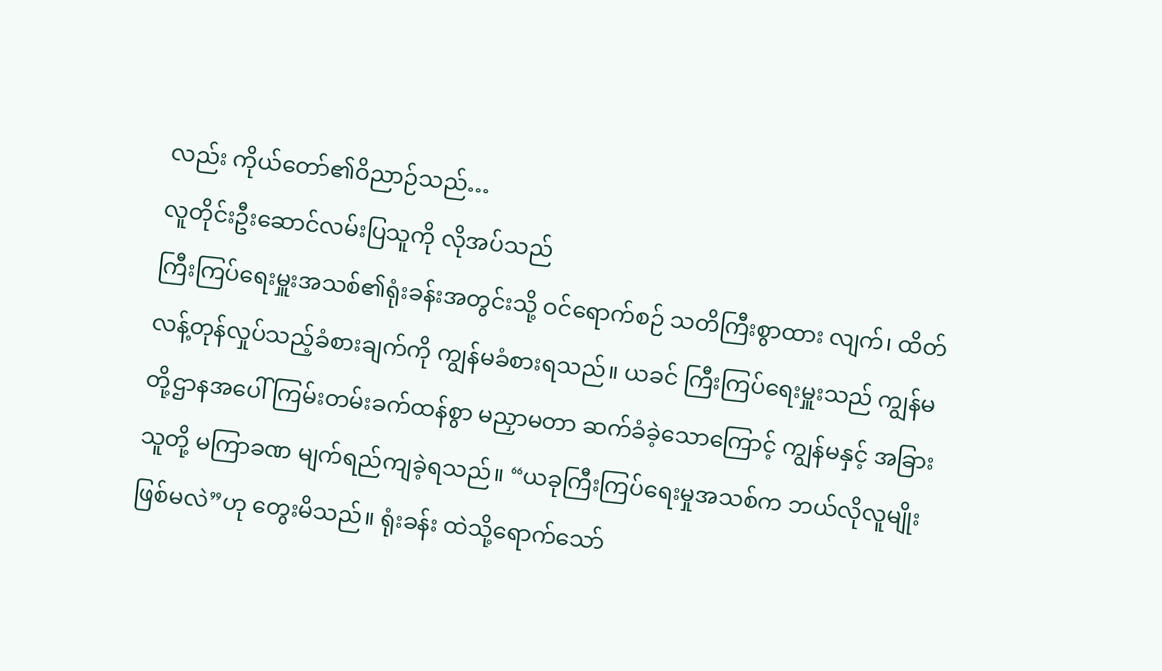လည်း ကိုယ်တော်၏ဝိညာဉ်သည်…
လူတိုင်းဦးဆောင်လမ်းပြသူကို လိုအပ်သည်
ကြီးကြပ်ရေးမှူးအသစ်၏ရုံးခန်းအတွင်းသို့ ဝင်ရောက်စဉ် သတိကြီးစွာထား လျက်၊ ထိတ်လန့်တုန်လှုပ်သည့်ခံစားချက်ကို ကျွန်မခံစားရသည်။ ယခင် ကြီးကြပ်ရေးမှူးသည် ကျွန်မတို့ဌာနအပေါ် ကြမ်းတမ်းခက်ထန်စွာ မညှာမတာ ဆက်ခံခဲ့သောကြောင့် ကျွန်မနှင့် အခြားသူတို့ မကြာခဏ မျက်ရည်ကျခဲ့ရသည်။ “ယခုကြီးကြပ်ရေးမှုအသစ်က ဘယ်လိုလူမျိုးဖြစ်မလဲ”ဟု တွေးမိသည်။ ရုံးခန်း ထဲသို့ရောက်သော်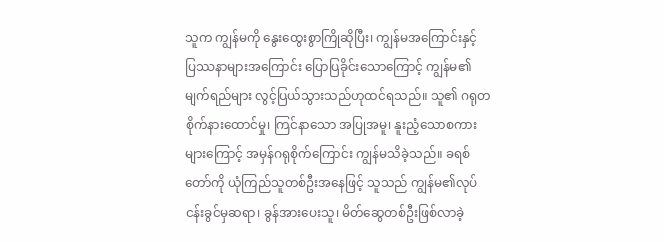သူက ကျွန်မကို နွေးထွေးစွာကြိုဆိုပြီး၊ ကျွန်မအကြောင်းနှင့် ပြဿနာများအကြောင်း ပြောပြခိုင်းသောကြောင့် ကျွန်မ၏မျက်ရည်များ လွင့်ပြယ်သွားသည်ဟုထင်ရသည်။ သူ၏ ဂရုတစိုက်နားထောင်မှု၊ ကြင်နာသော အပြုအမူ၊ နူးညံ့သောစကားများကြောင့် အမှန်ဂရုစိုက်ကြောင်း ကျွန်မသိခဲ့သည်။ ခရစ်တော်ကို ယုံကြည်သူတစ်ဦးအနေဖြင့် သူသည် ကျွန်မ၏လုပ်ငန်းခွင်မှဆရာ၊ ခွန်အားပေးသူ၊ မိတ်ဆွေတစ်ဦးဖြစ်လာခဲ့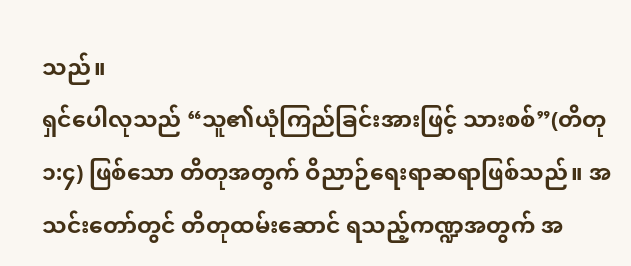သည်။
ရှင်ပေါလုသည် “သူ၏ယုံကြည်ခြင်းအားဖြင့် သားစစ်”(တိတု ၁:၄) ဖြစ်သော တိတုအတွက် ဝိညာဉ်ရေးရာဆရာဖြစ်သည်။ အသင်းတော်တွင် တိတုထမ်းဆောင် ရသည့်ကဏ္ဍအတွက် အ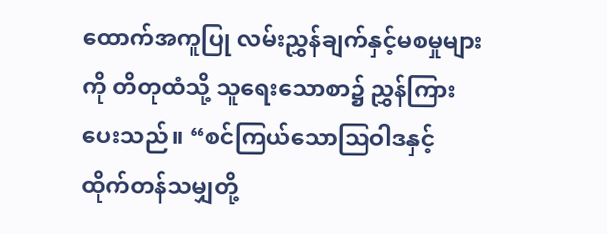ထောက်အကူပြု လမ်းညွှန်ချက်နှင့်မစမှုများကို တိတုထံသို့ သူရေးသောစာ၌ ညွှန်ကြားပေးသည်။ “စင်ကြယ်သောဩဝါဒနှင့် ထိုက်တန်သမျှတို့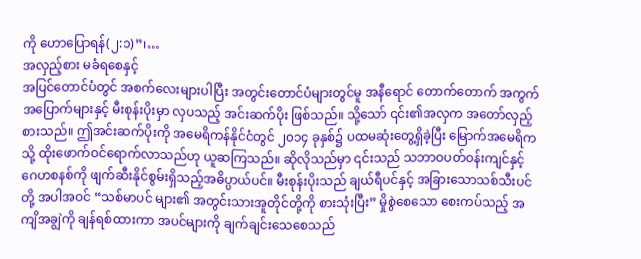ကို ဟောပြောရန်(၂:၁)”၊…
အလှည့်စား မခံရစေနှင့်
အပြင်တောင်ပံတွင် အစက်လေးများပါပြီး အတွင်းတောင်ပံများတွင်မူ အနီရောင် တောက်တောက် အကွက်အပြောက်များနှင့် မီးစုန်းပိုးမှာ လှပသည့် အင်းဆက်ပိုး ဖြစ်သည်။ သို့သော် ၎င်း၏အလှက အတော်လှည့်စားသည်။ ဤအင်းဆက်ပိုးကို အမေရိကန်နိုင်ငံတွင် ၂၀၁၄ ခုနှစ်၌ ပထမဆုံးတွေ့ရှိခဲ့ပြီး မြောက်အမေရိကသို့ ထိုးဖောက်ဝင်ရောက်လာသည်ဟု ယူဆကြသည်။ ဆိုလိုသည်မှာ ၎င်းသည် သဘာဝပတ်ဝန်းကျင်နှင့် ဂေဟစနစ်ကို ဖျက်ဆီးနိုင်စွမ်းရှိသည့်အဓိပ္ပာယ်ပင်။ မီးစုန်းပိုးသည် ချယ်ရီပင်နှင့် အခြားသောသစ်သီးပင်တို့ အပါအဝင် “သစ်မာပင် များ၏ အတွင်းသားအူတိုင်တို့ကို စားသုံးပြီး” မှိုစွဲစေသော စေးကပ်သည့် အကျိအချွဲကို ချန်ရစ်ထားကာ အပင်များကို ချက်ချင်းသေစေသည်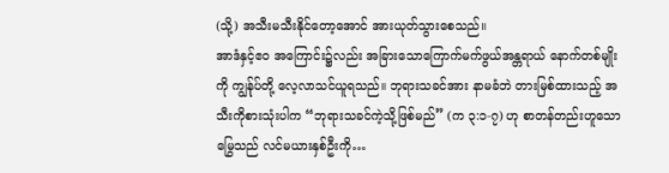(သို့) အသီးမသီးနိုင်တော့အောင် အားယုတ်သွားစေသည်။
အာဒံနှင့်ဧ၀ အကြောင်း၌လည်း အခြားသောကြောက်မက်ဖွယ်အန္တရာယ် နောက်တစ်မျိုးကို ကျွန်ုပ်တို့ လေ့လာသင်ယူရသည်။ ဘုရားသခင်အား နာမခံဘဲ တားမြစ်ထားသည့် အသီးကိုစားသုံးပါက “ဘုရားသခင်ကဲ့သို့ဖြစ်မည်” (က ၃:၁-၇) ဟု စာတန်တည်းဟူသော မြွေသည် လင်မယားနှစ်ဦးကို…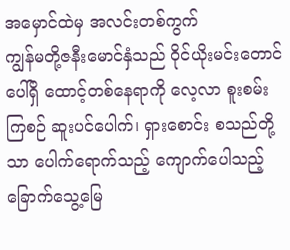အမှောင်ထဲမှ အလင်းတစ်ကွက်
ကျွန်မတို့ဇနီးမောင်နှံသည် ဝိုင်ယိုးမင်းတောင်ပေါ်ရှိ ထောင့်တစ်နေရာကို လေ့လာ စူးစမ်းကြစဉ် ဆူးပင်ပေါက်၊ ရှားစောင်း စသည်တို့သာ ပေါက်ရောက်သည့် ကျောက်ပေါသည့် ခြောက်သွေ့မြေ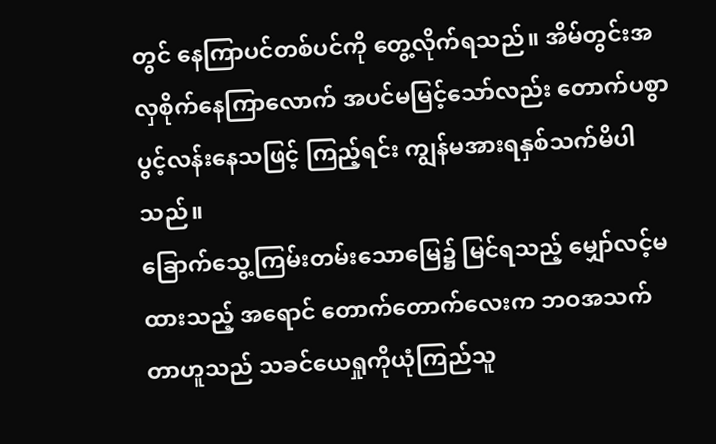တွင် နေကြာပင်တစ်ပင်ကို တွေ့လိုက်ရသည်။ အိမ်တွင်းအလှစိုက်နေကြာလောက် အပင်မမြင့်သော်လည်း တောက်ပစွာ ပွင့်လန်းနေသဖြင့် ကြည့်ရင်း ကျွန်မအားရနှစ်သက်မိပါသည်။
ခြောက်သွေ့ကြမ်းတမ်းသောမြေ၌ မြင်ရသည့် မျှော်လင့်မထားသည့် အရောင် တောက်တောက်လေးက ဘဝအသက်တာဟူသည် သခင်ယေရှုကိုယုံကြည်သူ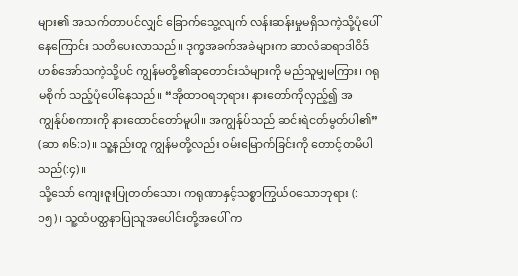များ၏ အသက်တာပင်လျှင် ခြောက်သွေ့လျက် လန်းဆန်းမှုမရှိသကဲ့သို့ပုံပေါ်နေကြောင်း သတိပေးလာသည်။ ဒုက္ခအခက်အခဲများက ဆာလံဆရာဒါဝိဒ် ဟစ်အော်သကဲ့သို့ပင် ကျွန်မတို့၏ဆုတောင်းသံများကို မည်သူမျှမကြား၊ ဂရုမစိုက် သည့်ပုံပေါ်နေသည်။ “အိုထာဝရဘုရား၊ နားတော်ကိုလှည့်၍ အကျွန်ုပ်စကားကို နားထောင်တော်မူပါ။ အကျွန်ုပ်သည် ဆင်းရဲငတ်မွတ်ပါ၏” (ဆာ ၈၆:၁)။ သူ့နည်းတူ ကျွန်မတို့လည်း ဝမ်းမြောက်ခြင်းကို တောင့်တမိပါသည်(:၄)။
သို့သော် ကျေးဇူးပြုတတ်သော၊ ကရုဏာနှင့်သစ္စာကြွယ်ဝသောဘုရား (:၁၅)၊ သူ့ထံပတ္ထနာပြုသူအပေါင်းတို့အပေါ် က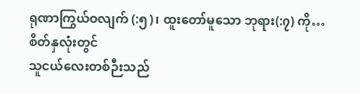ရုဏာကြွယ်ဝလျက် (:၅)၊ ထူးတော်မူသော ဘုရား(:၇) ကို…
စိတ်နှလုံးတွင်
သူငယ်လေးတစ်ဉီးသည်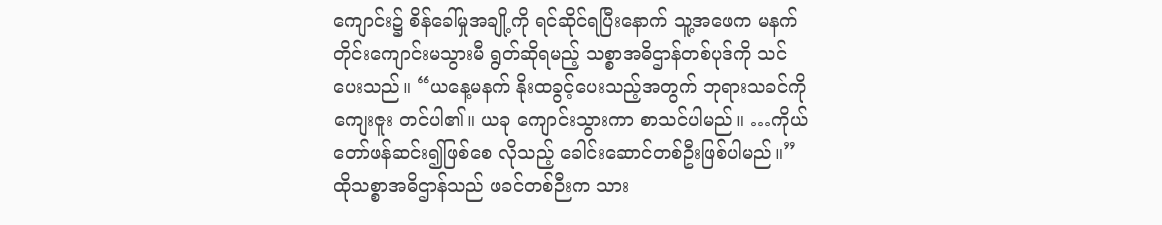ကျောင်း၌ စိန်ခေါ်မှုအချို့ကို ရင်ဆိုင်ရပြီးနောက် သူ့အဖေက မနက်တိုင်းကျောင်းမသွားမီ ရွတ်ဆိုရမည့် သစ္စာအဓိဌာန်တစ်ပုဒ်ကို သင်ပေးသည်။ “ယနေ့မနက် နိုးထခွင့်ပေးသည့်အတွက် ဘုရားသခင်ကိုကျေးဇူး တင်ပါ၏။ ယခု ကျောင်းသွားကာ စာသင်ပါမည်။ …ကိုယ်တော်ဖန်ဆင်း၍ဖြစ်စေ လိုသည့် ခေါင်းဆောင်တစ်ဦးဖြစ်ပါမည်။” ထိုသစ္စာအဓိဌာန်သည် ဖခင်တစ်ဉီးက သား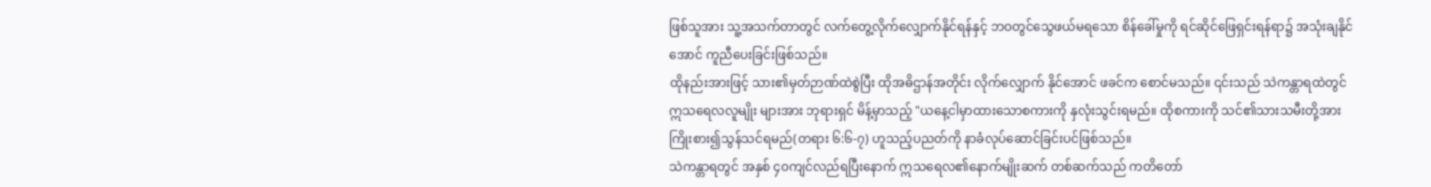ဖြစ်သူအား သူ့အသက်တာတွင် လက်တွေ့လိုက်လျှောက်နိုင်ရန်နှင့် ဘဝတွင်သွေဖယ်မရသော စိန်ခေါ်မှုကို ရင်ဆိုင်ဖြေရှင်းရန်ရာ၌ အသုံးချနိုင်အောင် ကူညီပေးခြင်းဖြစ်သည်။
ထိုနည်းအားဖြင့် သား၏မှတ်ဉာဏ်ထဲစွဲပြီး ထိုအဓိဌာန်အတိုင်း လိုက်လျှောက် နိုင်အောင် ဖခင်က စောင်မသည်။ ၎င်းသည် သဲကန္တာရထဲတွင် ဣသရေလလူမျိုး များအား ဘုရားရှင် မိန့်မှာသည့် "ယနေ့ငါမှာထားသောစကားကို နှလုံးသွင်းရမည်။ ထိုစကားကို သင်၏သားသမီးတို့အား ကြိုးစား၍သွန်သင်ရမည်(တရား ၆:၆-၇) ဟူသည့်ပညတ်ကို နာခံလုပ်ဆောင်ခြင်းပင်ဖြစ်သည်။
သဲကန္တာရတွင် အနှစ် ၄၀ကျင်လည်ရပြီးနောက် ဣသရေလ၏နောက်မျိုးဆက် တစ်ဆက်သည် ကတိတော်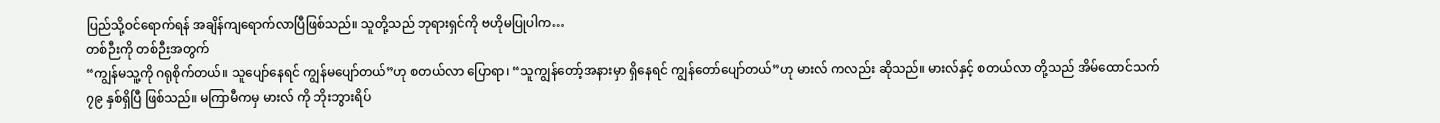ပြည်သို့ဝင်ရောက်ရန် အချိန်ကျရောက်လာပြီဖြစ်သည်။ သူတို့သည် ဘုရားရှင်ကို ဗဟိုမပြုပါက…
တစ်ဉီးကို တစ်ဉီးအတွက်
“ကျွန်မသူ့ကို ဂရုစိုက်တယ်။ သူပျော်နေရင် ကျွန်မပျော်တယ်”ဟု စတယ်လာ ပြောရာ၊ “သူကျွန်တော့်အနားမှာ ရှိနေရင် ကျွန်တော်ပျော်တယ်”ဟု မားလ် ကလည်း ဆိုသည်။ မားလ်နှင့် စတယ်လာ တို့သည် အိမ်ထောင်သက် ၇၉ နှစ်ရှိပြီ ဖြစ်သည်။ မကြာမီကမှ မားလ် ကို ဘိုးဘွားရိပ်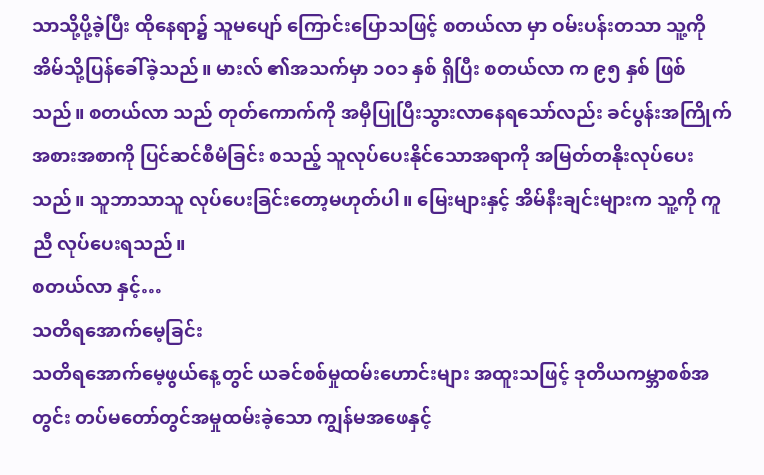သာသို့ပို့ခဲ့ပြီး ထိုနေရာ၌ သူမပျော် ကြောင်းပြောသဖြင့် စတယ်လာ မှာ ဝမ်းပန်းတသာ သူ့ကို အိမ်သို့ပြန်ခေါ်ခဲ့သည်။ မားလ် ၏အသက်မှာ ၁၀၁ နှစ် ရှိပြီး စတယ်လာ က ၉၅ နှစ် ဖြစ်သည်။ စတယ်လာ သည် တုတ်ကောက်ကို အမှီပြုပြီးသွားလာနေရသော်လည်း ခင်ပွန်းအကြိုက် အစားအစာကို ပြင်ဆင်စီမံခြင်း စသည့် သူလုပ်ပေးနိုင်သောအရာကို အမြတ်တနိုးလုပ်ပေးသည်။ သူဘာသာသူ လုပ်ပေးခြင်းတော့မဟုတ်ပါ။ မြေးများနှင့် အိမ်နီးချင်းများက သူ့ကို ကူညီ လုပ်ပေးရသည်။
စတယ်လာ နှင့်…
သတိရအောက်မေ့ခြင်း
သတိရအောက်မေ့ဖွယ်နေ့တွင် ယခင်စစ်မှုထမ်းဟောင်းများ အထူးသဖြင့် ဒုတိယကမ္ဘာစစ်အတွင်း တပ်မတော်တွင်အမှုထမ်းခဲ့သော ကျွန်မအဖေနှင့်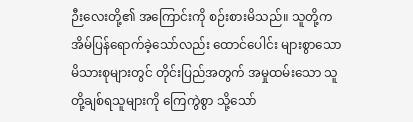ဉီးလေးတို့၏ အကြောင်းကို စဉ်းစားမိသည်။ သူတို့က အိမ်ပြန်ရောက်ခဲ့သော်လည်း ထောင်ပေါင်း များစွာသော မိသားစုများတွင် တိုင်းပြည်အတွက် အမှုထမ်းသော သူတို့ချစ်ရသူများကို ကြေကွဲစွာ သို့သော်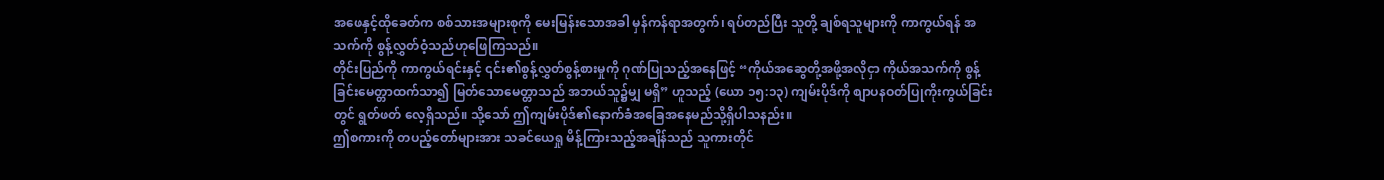အဖေနှင့်ထိုခေတ်က စစ်သားအများစုကို မေးမြန်းသောအခါ မှန်ကန်ရာအတွက်၊ ရပ်တည်ပြီး သူတို့ ချစ်ရသူများကို ကာကွယ်ရန် အသက်ကို စွန့်လွှတ်ဝံ့သည်ဟုဖြေကြသည်။
တိုင်းပြည်ကို ကာကွယ်ရင်းနှင့် ၎င်း၏စွန့်လွှတ်စွန့်စားမှုကို ဂုဏ်ပြုသည့်အနေဖြင့် “ကိုယ်အဆွေတို့အဖို့အလိုငှာ ကိုယ်အသက်ကို စွန့်ခြင်းမေတ္တာထက်သာ၍ မြတ်သောမေတ္တာသည် အဘယ်သူ၌မျှ မရှိ” ဟူသည့် (ယော ၁၅:၁၃) ကျမ်းပိုဒ်ကို စျာပနဝတ်ပြုကိုးကွယ်ခြင်းတွင် ရွတ်ဖတ် လေ့ရှိသည်။ သို့သော် ဤကျမ်းပိုဒ်၏နောက်ခံအခြေအနေမည်သို့ရှိပါသနည်း။
ဤစကားကို တပည့်တော်များအား သခင်ယေရှု မိန့်ကြားသည့်အချိန်သည် သူကားတိုင်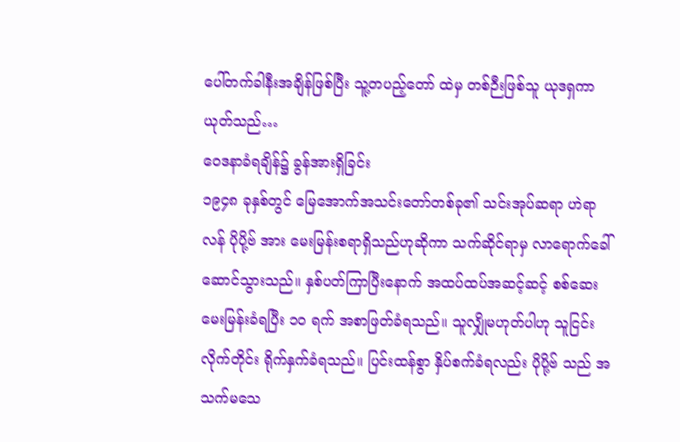ပေါ်တက်ခါနီးအချိန်ဖြစ်ပြီး သူ့တပည့်တော် ထဲမှ တစ်ဉီးဖြစ်သူ ယုဒရှကာယုတ်သည်…
ဝေဒနာခံရချိန်၌ ခွန်အားရှိခြင်း
၁၉၄၈ ခုနှစ်တွင် မြေအောက်အသင်းတော်တစ်ခု၏ သင်းအုပ်ဆရာ ဟဲရာလန် ပိုပို့ဗ် အား မေးမြန်းစရာရှိသည်ဟုဆိုကာ သက်ဆိုင်ရာမှ လာရောက်ခေါ်ဆောင်သွားသည်။ နှစ်ပတ်ကြာပြီးနောက် အထပ်ထပ်အဆင့်ဆင့် စစ်ဆေးမေးမြန်းခံရပြီး ၁၀ ရက် အစာဖြတ်ခံရသည်။ သူလျှိုမဟုတ်ပါဟု သူငြင်းလိုက်တိုင်း ရိုက်နှက်ခံရသည်။ ပြင်းထန်စွာ နှိပ်စက်ခံရလည်း ပိုပို့ဗ် သည် အသက်မသေ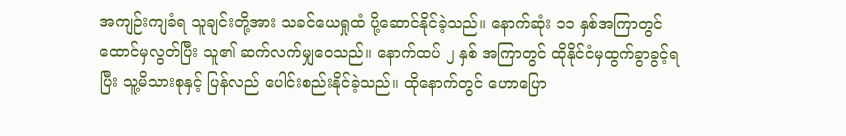အကျဉ်းကျခံရ သူချင်းတို့အား သခင်ယေရှုထံ ပို့ဆောင်နိုင်ခဲ့သည်။ နောက်ဆုံး ၁၁ နှစ်အကြာတွင် ထောင်မှလွတ်ပြီး သူ၏ ဆက်လက်မျှဝေသည်။ နောက်ထပ် ၂ နှစ် အကြာတွင် ထိုနိုင်ငံမှထွက်ခွာခွင့်ရပြီး သူ့မိသားစုနှင့် ပြန်လည် ပေါင်းစည်းနိုင်ခဲ့သည်။ ထိုနောက်တွင် ဟောပြော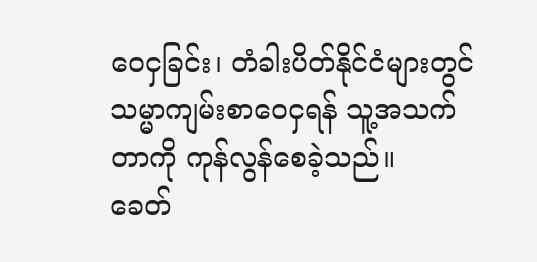ဝေငှခြင်း၊ တံခါးပိတ်နိုင်ငံများတွင် သမ္မာကျမ်းစာဝေငှရန် သူ့အသက်တာကို ကုန်လွန်စေခဲ့သည်။
ခေတ်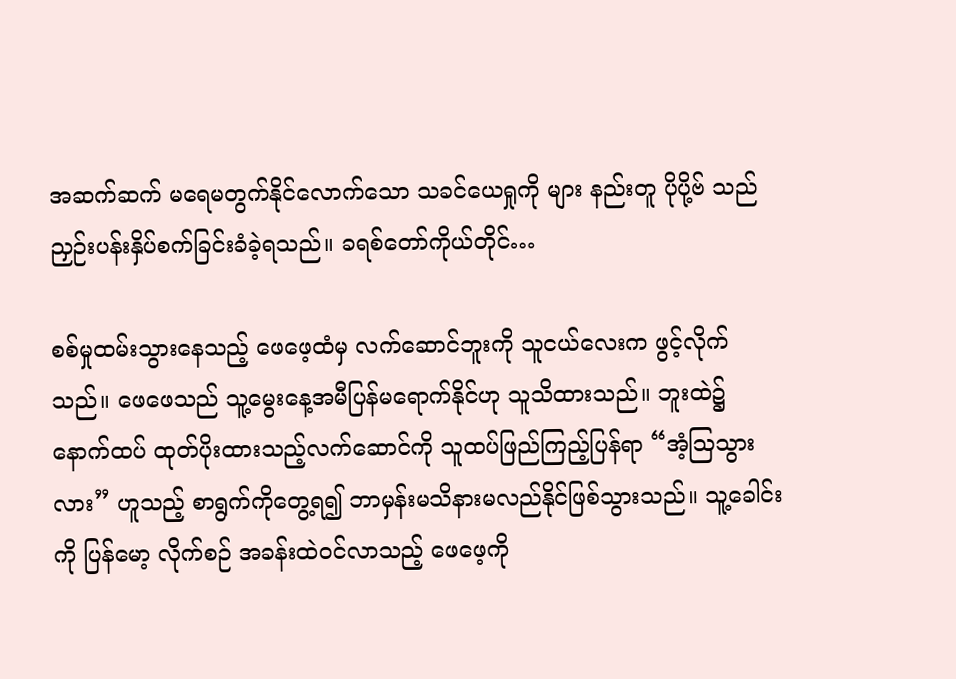အဆက်ဆက် မရေမတွက်နိုင်လောက်သော သခင်ယေရှုကို များ နည်းတူ ပိုပို့ဗ် သည် ညှဉ်းပန်းနှိပ်စက်ခြင်းခံခဲ့ရသည်။ ခရစ်တော်ကိုယ်တိုင်…

စစ်မှုထမ်းသွားနေသည့် ဖေဖေ့ထံမှ လက်ဆောင်ဘူးကို သူငယ်လေးက ဖွင့်လိုက်သည်။ ဖေဖေသည် သူ့မွေးနေ့အမီပြန်မရောက်နိုင်ဟု သူသိထားသည်။ ဘူးထဲ၌ နောက်ထပ် ထုတ်ပိုးထားသည့်လက်ဆောင်ကို သူထပ်ဖြည်ကြည့်ပြန်ရာ “အံ့ဩသွားလား” ဟူသည့် စာရွက်ကိုတွေ့ရ၍ ဘာမှန်းမသိနားမလည်နိုင်ဖြစ်သွားသည်။ သူ့ခေါင်းကို ပြန်မော့ လိုက်စဉ် အခန်းထဲဝင်လာသည့် ဖေဖေ့ကို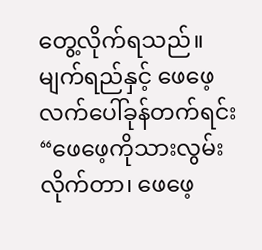တွေ့လိုက်ရသည်။ မျက်ရည်နှင့် ဖေဖေ့ လက်ပေါ်ခုန်တက်ရင်း “ဖေဖေ့ကိုသားလွမ်းလိုက်တာ၊ ဖေဖေ့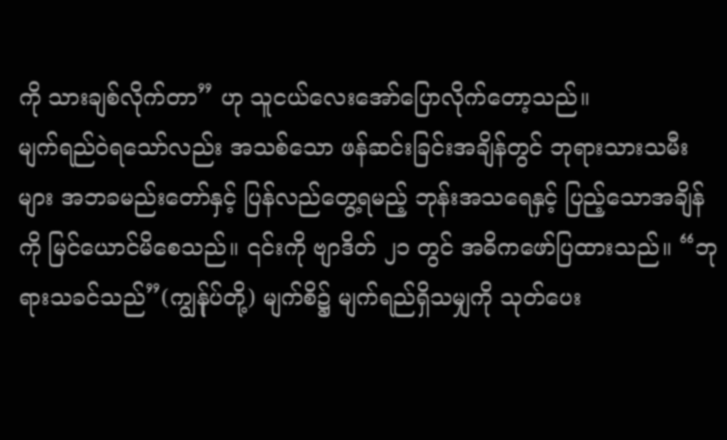ကို သားချစ်လိုက်တာ” ဟု သူငယ်လေးအော်ပြောလိုက်တော့သည်။
မျက်ရည်ဝဲရသော်လည်း အသစ်သော ဖန်ဆင်းခြင်းအချိန်တွင် ဘုရားသားသမီးများ အဘခမည်းတော်နှင့် ပြန်လည်တွေ့ရမည့် ဘုန်းအသရေနှင့် ပြည့်သောအချိန်ကို မြင်ယောင်မိစေသည်။ ၎င်းကို ဗျာဒိတ် ၂၁ တွင် အဓိကဖော်ပြထားသည်။ “ဘုရားသခင်သည်”(ကျွန်ုပ်တို့) မျက်စိ၌ မျက်ရည်ရှိသမျှကို သုတ်ပေး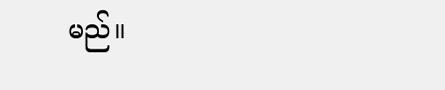မည်။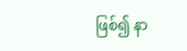ဖြစ်၍ နာ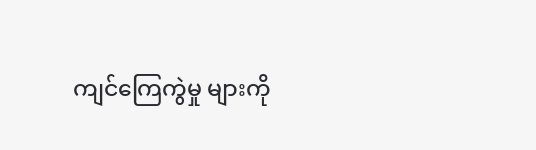ကျင်ကြေကွဲမှု များကို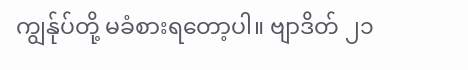ကျွန်ုပ်တို့ မခံစားရတော့ပါ။ ဗျာဒိတ် ၂၁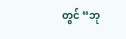တွင် “ဘု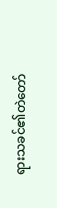ရားသခင်၏တဲတော်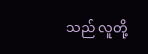သည် လူတို့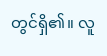တွင်ရှိ၏။ လူ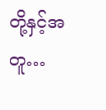တို့နှင့်အတူ…